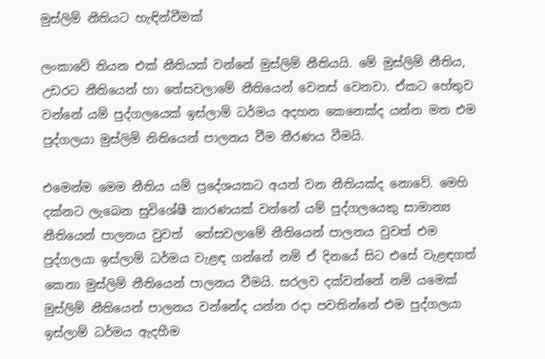මුස්ලිම් නීතියට හැඳින්වීමක්

ලංකාවේ තියන එක් නීතියක් වන්නේ මුස්ලිම් නීතියයි. මේ මුස්ලිම් නීතිය, උඩරට නීතියෙන් හා තේසවලාමේ නීතියෙන් වෙනස් වෙනවා. ඒකට හේතුව වන්නේ යම් පුද්ගලයෙක් ඉස්ලාම් ධර්මය අදහන කෙනෙක්ද යන්න මත එම පුද්ගලයා මුස්ලිම් නිතියෙන් පාලනය වීම තීරණය වීමයි.

එමෙන්ම මෙම නීතිය යම් ප්‍රදේශයකට අයත් වන නීතියක්ද නොවේ. මෙහි දක්නට ලැබෙන සුවිශේෂී කාරණයක් වන්නේ යම් පුද්ගලයෙකු සාමාන්‍ය නීතියෙන් පාලනය වුවත්  තේසවලාමේ නීතියෙන් පාලනය වුවත් එම පුද්ගලයා ඉස්ලාම් ධර්මය වැළඳ ගන්නේ නම් ඒ දිනයේ සිට එසේ වැළඳගත් කෙනා මුස්ලිම් නීතියෙන් පාලනය වීමයි. සරලව දක්වන්නේ නම් යමෙක් මුස්ලිම් නීතියෙන් පාලනය වන්නේද යන්න රදා පවතින්නේ එම පුද්ගලයා ඉස්ලාම් ධර්මය ඇදහීම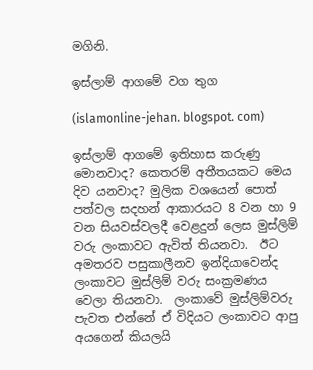මගිනි.

ඉස්ලාම් ආගමේ වග තුග

(islamonline-jehan. blogspot. com)

ඉස්ලාම් ආගමේ ඉතිහාස කරුණු මොනවාද? කෙතරම් අතීතයකට මෙය දිව යනවාද? මුලික වශයෙන් පොත් පත්වල සදහන් ආකාරයට 8 වන හා 9 වන සියවස්වලදී වෙළදුන් ලෙස මුස්ලිම් වරු ලංකාවට ඇවිත් තියනවා.  ඊට අමතරව පසුකාලීනව ඉන්දියාවෙන්ද ලංකාවට මුස්ලිම් වරු සංක්‍රමණය වෙලා තියනවා.  ලංකාවේ මුස්ලිම්වරු පැවත එන්නේ ඒ විදියට ලංකාවට ආපු අයගෙන් කියලයි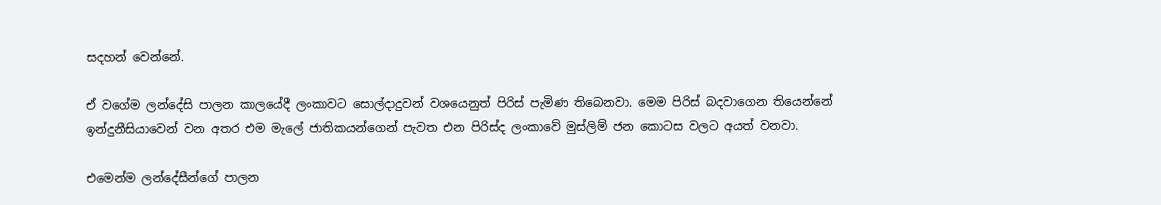සදහන් වෙන්නේ.

ඒ වගේම ලන්දේසි පාලන කාලයේදී ලංකාවට සොල්දාදුවන් වශයෙනුත් පිරිස් පැමිණ තිබෙනවා. මෙම පිරිස් බදවාගෙන තියෙන්නේ ඉන්දුනීසියාවෙන් වන අතර එම මැලේ ජාතිකයන්ගෙන් පැවත එන පිරිස්ද ලංකාවේ මුස්ලිම් ජන කොටස වලට අයත් වනවා.

එමෙන්ම ලන්දේසීන්ගේ පාලන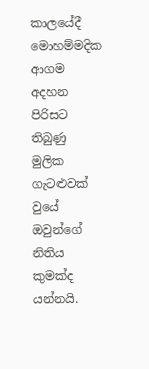කාලයේදී මොහම්මදික ආගම අදහන පිරිසට තිබුණු මුලික ගැටළුවක් වුයේ ඔවුන්ගේ නිතිය කුමක්ද යන්නයි.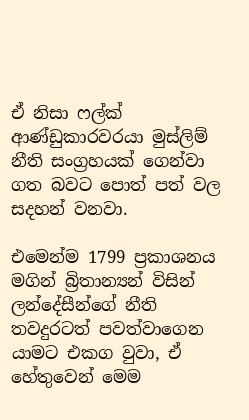ඒ නිසා ෆල්ක් ආණ්ඩුකාරවරයා මුස්ලිම් නීති සංග්‍රහයක් ගෙන්වා ගත බවට පොත් පත් වල සදහන් වනවා.

එමෙන්ම 1799 ප්‍රකාශනය මගින් බ්‍රිතාන්‍යන් විසින් ලන්දේසීන්ගේ නීති තවදුරටත් පවත්වාගෙන යාමට එකග වුවා, ඒ හේතුවෙන් මෙම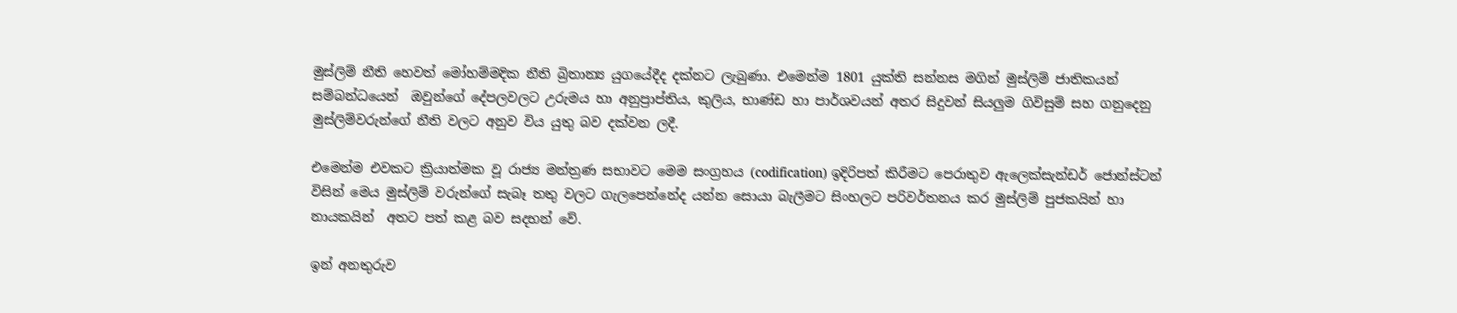මුස්ලිම් නීති හෙවත් මෝහම්මදික නීති බ්‍රිතාන්‍ය යුගයේදීද දක්නට ලැබුණා. එමෙන්ම 1801 යුක්ති සන්නස මගින් මුස්ලිම් ජාතිකයන් සම්බන්ධයෙන්  ඔවුන්ගේ දේපලවලට උරුමය හා අනුප්‍රාප්තිය, කුලිය, භාණ්ඩ හා පාර්ශවයන් අතර සිදුවන් සියලුම ගිවිසුම් සහ ගනුදෙනු මුස්ලිම්වරුන්ගේ නීති වලට අනුව විය යුතු බව දක්වන ලදී.

එමෙන්ම එවකට ක්‍රියාත්මක වූ රාජ්‍ය මන්ත්‍රණ සභාවට මෙම සංග්‍රහය (codification) ඉදිරිපත් කිරීමට පෙරාතුව ඇලෙක්සැන්ඩර් ජොන්ස්ටන් විසින් මෙය මුස්ලිම් වරුන්ගේ සැබෑ තතු වලට ගැලපෙන්නේද යන්න සොයා බැලීමට සිංහලට පරිවර්තනය කර මුස්ලිම් පුජකයින් හා නායකයින්  අතට පත් කළ බව සදහන් වේ.

ඉන් අනතුරුව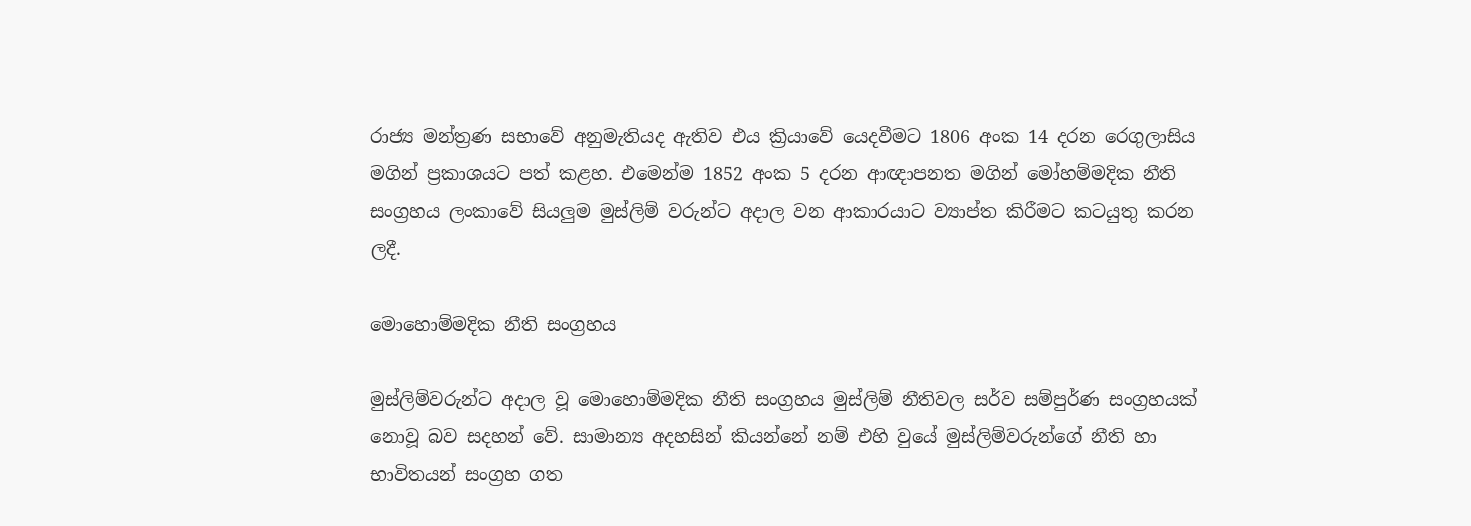රාජ්‍ය මන්ත්‍රණ සභාවේ අනුමැතියද ඇතිව එය ක්‍රියාවේ යෙදවීමට 1806 අංක 14 දරන රෙගුලාසිය මගින් ප්‍රකාශයට පත් කළහ. එමෙන්ම 1852 අංක 5 දරන ආඥාපනත මගින් මෝහම්මදික නීති සංග්‍රහය ලංකාවේ සියලුම මුස්ලිම් වරුන්ට අදාල වන ආකාරයාට ව්‍යාප්ත කිරීමට කටයුතු කරන ලදී.

මොහොම්මදික නීති සංග්‍රහය

මුස්ලිම්වරුන්ට අදාල වූ මොහොම්මදික නීති සංග්‍රහය මුස්ලිම් නීතිවල සර්ව සම්පුර්ණ සංග්‍රහයක් නොවූ බව සදහන් වේ. සාමාන්‍ය අදහසින් කියන්නේ නම් එහි වුයේ මුස්ලිම්වරුන්ගේ නීති හා භාවිතයන් සංග්‍රහ ගත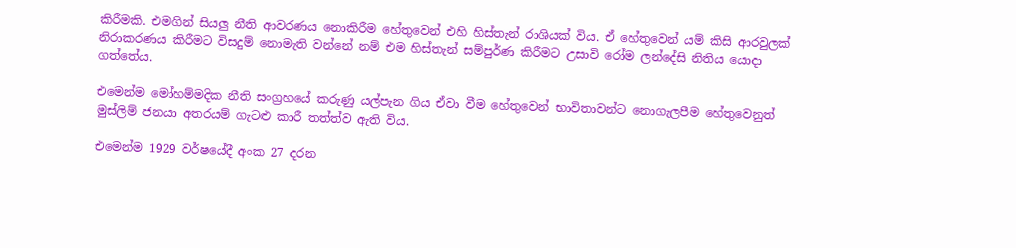කිරීමකි. එමගින් සියලු නීති ආවරණය නොකිරීම හේතුවෙන් එහි හිස්තැන් රාශියක් විය. ඒ හේතුවෙන් යම් කිසි ආරවුලක් නිරාකරණය කිරීමට විසදුම් නොමැති වන්නේ නම් එම හිස්තැන් සම්පුර්ණ කිරීමට උසාවි රෝම ලන්දේසි නිතිය යොදා ගත්තේය.

එමෙන්ම මෝහම්මදික නීති සංග්‍රහයේ කරුණු යල්පැන ගිය ඒවා වීම හේතුවෙන් භාවිතාවන්ට නොගැලපීම හේතුවෙනුත් මුස්ලිම් ජනයා අතරයම් ගැටළු කාරී තත්ත්ව ඇති විය.

එමෙන්ම 1929 වර්ෂයේදී අංක 27 දරන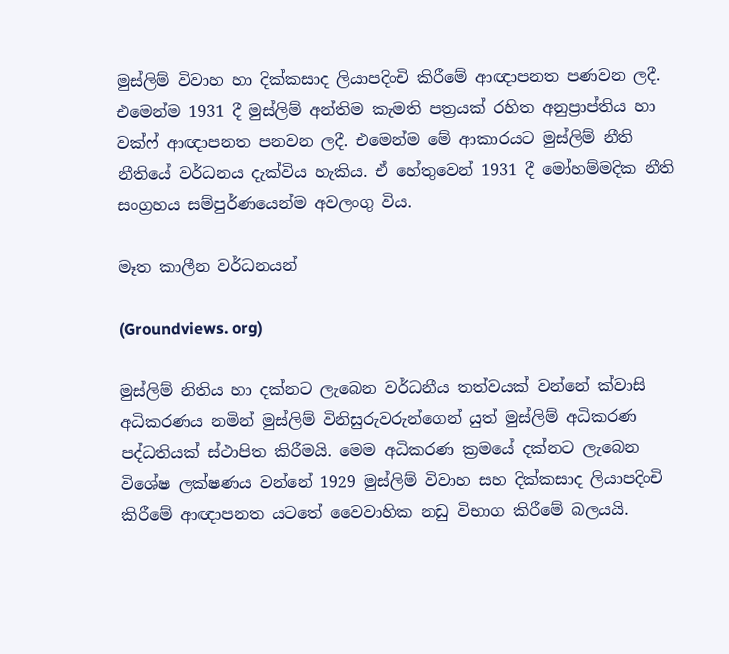මුස්ලිම් විවාහ හා දික්කසාද ලියාපදිංචි කිරීමේ ආඥාපනත පණවන ලදී. එමෙන්ම 1931 දී මුස්ලිම් අන්තිම කැමති පත්‍රයක් රහිත අනුප්‍රාප්තිය හා වක්ෆ් ආඥාපනත පනවන ලදී. එමෙන්ම මේ ආකාරයට මුස්ලිම් නීති නීතියේ වර්ධනය දැක්විය හැකිය. ඒ හේතුවෙන් 1931 දී මෝහම්මදික නීති සංග්‍රහය සම්පුර්ණයෙන්ම අවලංගු විය.

මෑත කාලීන වර්ධනයන්

(Groundviews. org)

මුස්ලිම් නිතිය හා දක්නට ලැබෙන වර්ධනීය තත්වයක් වන්නේ ක්වාසි අධිකරණය නමින් මුස්ලිම් විනිසුරුවරුන්ගෙන් යුත් මුස්ලිම් අධිකරණ පද්ධතියක් ස්ථාපිත කිරීමයි. මෙම අධිකරණ ක්‍රමයේ දක්නට ලැබෙන විශේෂ ලක්ෂණය වන්නේ 1929 මුස්ලිම් විවාහ සහ දික්කසාද ලියාපදිංචි කිරීමේ ආඥාපනත යටතේ වෛවාහික නඩු විභාග කිරීමේ බලයයි.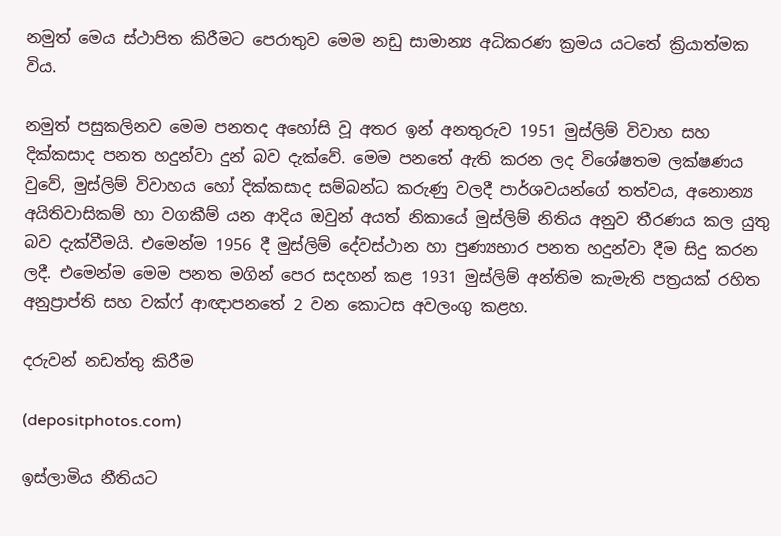නමුත් මෙය ස්ථාපිත කිරීමට පෙරාතුව මෙම නඩු සාමාන්‍ය අධිකරණ ක්‍රමය යටතේ ක්‍රියාත්මක විය.

නමුත් පසුකලිනව මෙම පනතද අහෝසි වූ අතර ඉන් අනතුරුව 1951 මුස්ලිම් විවාහ සහ දික්කසාද පනත හදුන්වා දුන් බව දැක්වේ. මෙම පනතේ ඇති කරන ලද විශේෂතම ලක්ෂණය වුවේ, මුස්ලිම් විවාහය හෝ දික්කසාද සම්බන්ධ කරුණු වලදී පාර්ශවයන්ගේ තත්වය, අනොන්‍ය අයිතිවාසිකම් හා වගකීම් යන ආදිය ඔවුන් අයත් නිකායේ මුස්ලිම් නිතිය අනුව තීරණය කල යුතු බව දැක්වීමයි. එමෙන්ම 1956 දී මුස්ලිම් දේවස්ථාන හා පුණ්‍යභාර පනත හදුන්වා දීම සිදු කරන ලදී. එමෙන්ම මෙම පනත මගින් පෙර සදහන් කළ 1931 මුස්ලිම් අන්තිම කැමැති පත්‍රයක් රහිත අනුප්‍රාප්ති සහ වක්ෆ් ආඥාපනතේ 2 වන කොටස අවලංගු කළහ.

දරුවන් නඩත්තු කිරීම

(depositphotos.com)

ඉස්ලාමිය නීතියට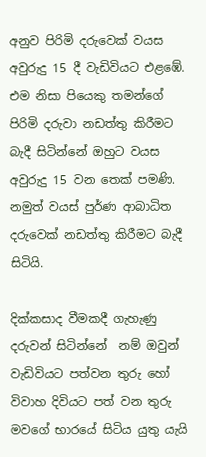අනුව පිරිමි දරුවෙක් වයස අවුරුදු 15 දී වැඩිවියට එළඹේ. එම නිසා පියෙකු තමන්ගේ පිරිමි දරුවා නඩත්තු කිරීමට බැදී සිටින්නේ ඔහුට වයස අවුරුදු 15 වන තෙක් පමණි. නමුත් වයස් පුර්ණ ආබාධිත දරුවෙක් නඩත්තු කිරීමට බැදී සිටියි.

දික්කසාද වීමකදී ගැහැණු දරුවන් සිටින්නේ  නම් ඔවුන් වැඩිවියට පත්වන තුරු හෝ විවාහ දිවියට පත් වන තුරු මවගේ භාරයේ සිටිය යුතු යැයි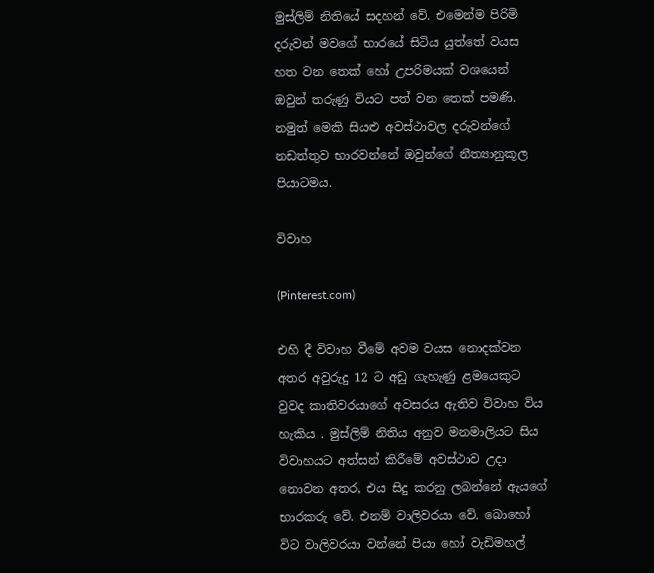මුස්ලිම් නිතියේ සදහන් වේ. එමෙන්ම පිරිමි දරුවන් මවගේ භාරයේ සිටිය යුත්තේ වයස හත වන තෙක් හෝ උපරිමයක් වශයෙන් ඔවුන් තරුණු වියට පත් වන තෙක් පමණි. නමුත් මෙකි සියළු අවස්ථාවල දරුවන්ගේ නඩත්තුව භාරවන්නේ ඔවුන්ගේ නීත්‍යානුකූල පියාටමය.

විවාහ

(Pinterest.com)

එහි දී විවාහ වීමේ අවම වයස නොදක්වන අතර අවුරුදු 12 ට අඩු ගැහැණු ළමයෙකුට වුවද කාතිවරයාගේ අවසරය ඇතිව විවාහ විය හැකිය . මුස්ලිම් නිතිය අනුව මනමාලියට සිය විවාහයට අත්සන් කිරීමේ අවස්ථාව උදා නොවන අතර, එය සිදු කරනු ලබන්නේ ඇයගේ භාරකරු වේ. එනම් වාලිවරයා වේ. බොහෝ විට වාලිවරයා වන්නේ පියා හෝ වැඩිමහල්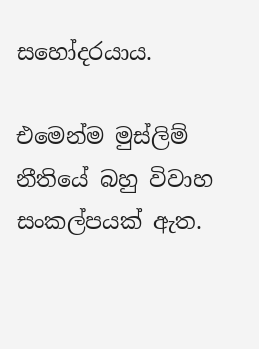සහෝදරයාය.

එමෙන්ම මුස්ලිම් නීතියේ බහු විවාහ සංකල්පයක් ඇත.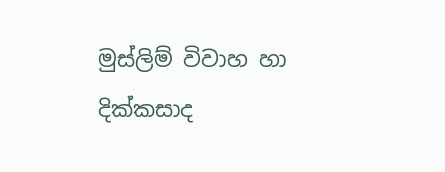මුස්ලිම් විවාහ හා දික්කසාද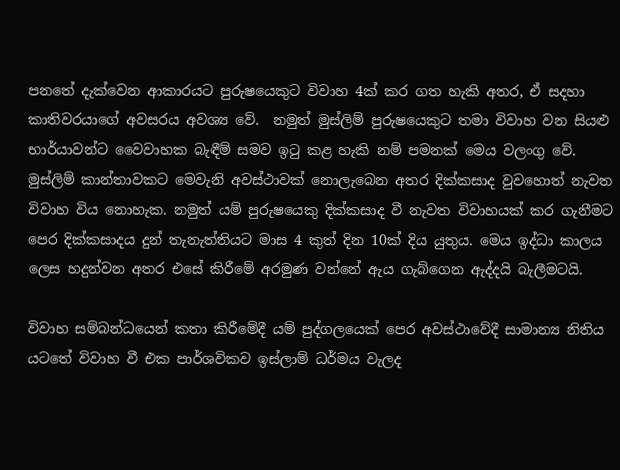පනතේ දැක්වෙන ආකාරයට පුරුෂයෙකුට විවාහ 4ක් කර ගත හැකි අතර, ඒ සදහා කාතිවරයාගේ අවසරය අවශ්‍ය වේ.  නමුත් මුස්ලිම් පුරුෂයෙකුට තමා විවාහ වන සියළු භාර්යාවන්ට වෛවාහක බැඳීම් සමව ඉටු කළ හැකි නම් පමනක් මෙය වලංගු වේ. මුස්ලිම් කාන්තාවකට මෙවැනි අවස්ථාවක් නොලැබෙන අතර දික්කසාද වුවහොත් නැවත විවාහ විය නොහැක. නමුත් යම් පුරුෂයෙකු දික්කසාද වී නැවත විවාහයක් කර ගැනීමට පෙර දික්කසාදය දුන් තැනැත්තියට මාස 4 කුත් දින 10ක් දිය යුතුය. මෙය ඉද්ධා කාලය ලෙස හදුන්වන අතර එසේ කිරීමේ අරමුණ වන්නේ ඇය ගැබ්ගෙන ඇද්දයි බැලීමටයි.

විවාහ සම්බන්ධයෙන් කතා කිරීමේදී යම් පුද්ගලයෙක් පෙර අවස්ථාවේදී සාමාන්‍ය නිතිය යටතේ විවාහ වී එක පාර්ශවිකව ඉස්ලාම් ධර්මය වැලද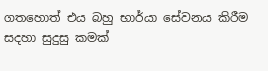ගතහොත් එය බහු භාර්යා සේවනය කිරීම සදහා සුදුසු කමක්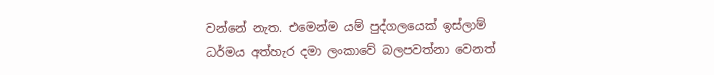වන්නේ නැත. එමෙන්ම යම් පුද්ගලයෙක් ඉස්ලාම් ධර්මය අත්හැර දමා ලංකාවේ බලපවත්නා වෙනත්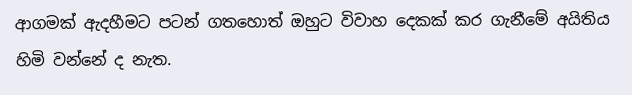ආගමක් ඇදහීමට පටන් ගතහොත් ඔහුට විවාහ දෙකක් කර ගැනීමේ අයිතිය හිමි වන්නේ ද නැත.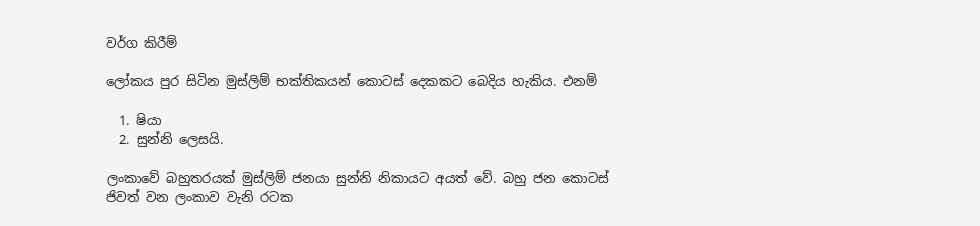වර්ග කිරීම්

ලෝකය පුර සිටින මුස්ලිම් භක්තිකයන් කොටස් දෙකකට බෙදිය හැකිය. එනම්

  1. ෂියා
  2. සුන්නි ලෙසයි.

ලංකාවේ බහුතරයක් මුස්ලිම් ජනයා සුන්නි නිකායට අයත් වේ. බහු ජන කොටස් ජිවත් වන ලංකාව වැනි රටක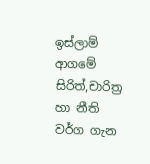ඉස්ලාම් ආගමේ සිරිත්,චාරිත්‍ර හා නීති වර්ග ගැන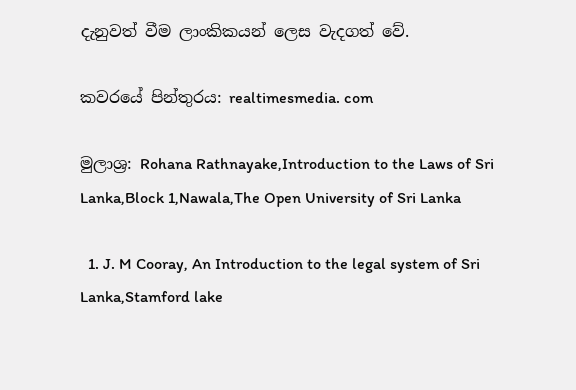දැනුවත් වීම ලාංකිකයන් ලෙස වැදගත් වේ.

කවරයේ පින්තුරය: realtimesmedia. com

මුලාශ්‍ර: Rohana Rathnayake,Introduction to the Laws of Sri Lanka,Block 1,Nawala,The Open University of Sri Lanka

  1. J. M Cooray, An Introduction to the legal system of Sri Lanka,Stamford lake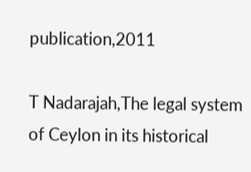publication,2011

T Nadarajah,The legal system of Ceylon in its historical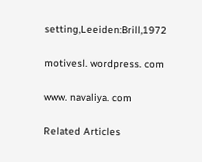setting,Leeiden:Brill,1972

motivesl. wordpress. com

www. navaliya. com

Related Articles